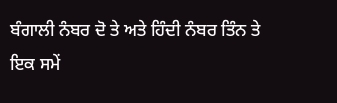ਬੰਗਾਲੀ ਨੰਬਰ ਦੋ ਤੇ ਅਤੇ ਹਿੰਦੀ ਨੰਬਰ ਤਿੰਨ ਤੇ
ਇਕ ਸਮੇਂ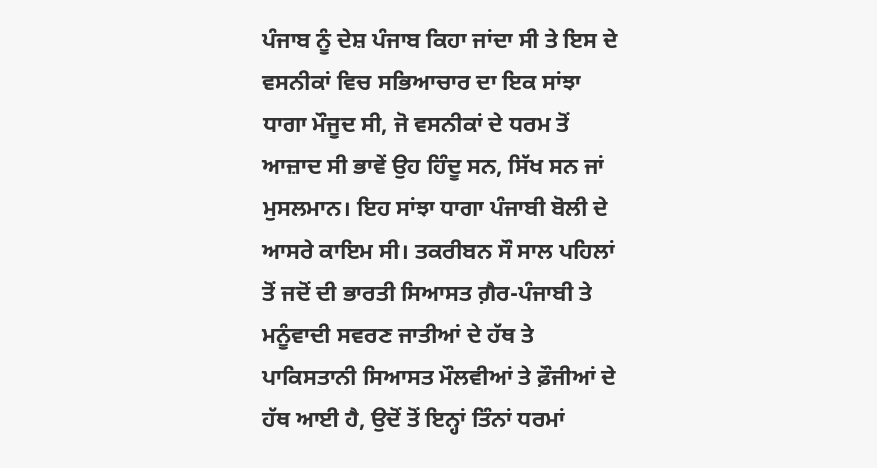ਪੰਜਾਬ ਨੂੰ ਦੇਸ਼ ਪੰਜਾਬ ਕਿਹਾ ਜਾਂਦਾ ਸੀ ਤੇ ਇਸ ਦੇ ਵਸਨੀਕਾਂ ਵਿਚ ਸਭਿਆਚਾਰ ਦਾ ਇਕ ਸਾਂਝਾ ਧਾਗਾ ਮੌਜੂਦ ਸੀ, ਜੋ ਵਸਨੀਕਾਂ ਦੇ ਧਰਮ ਤੋਂ ਆਜ਼ਾਦ ਸੀ ਭਾਵੇਂ ਉਹ ਹਿੰਦੂ ਸਨ, ਸਿੱਖ ਸਨ ਜਾਂ ਮੁਸਲਮਾਨ। ਇਹ ਸਾਂਝਾ ਧਾਗਾ ਪੰਜਾਬੀ ਬੋਲੀ ਦੇ ਆਸਰੇ ਕਾਇਮ ਸੀ। ਤਕਰੀਬਨ ਸੌ ਸਾਲ ਪਹਿਲਾਂ ਤੋਂ ਜਦੋਂ ਦੀ ਭਾਰਤੀ ਸਿਆਸਤ ਗ਼ੈਰ-ਪੰਜਾਬੀ ਤੇ ਮਨੂੰਵਾਦੀ ਸਵਰਣ ਜਾਤੀਆਂ ਦੇ ਹੱਥ ਤੇ ਪਾਕਿਸਤਾਨੀ ਸਿਆਸਤ ਮੌਲਵੀਆਂ ਤੇ ਫ਼ੌਜੀਆਂ ਦੇ ਹੱਥ ਆਈ ਹੈ, ਉਦੋਂ ਤੋਂ ਇਨ੍ਹਾਂ ਤਿੰਨਾਂ ਧਰਮਾਂ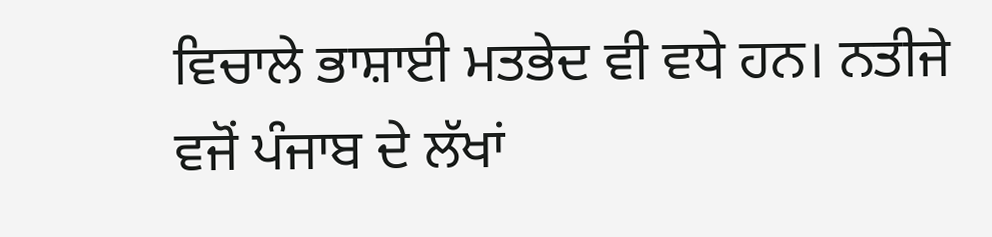ਵਿਚਾਲੇ ਭਾਸ਼ਾਈ ਮਤਭੇਦ ਵੀ ਵਧੇ ਹਨ। ਨਤੀਜੇ ਵਜੋਂ ਪੰਜਾਬ ਦੇ ਲੱਖਾਂ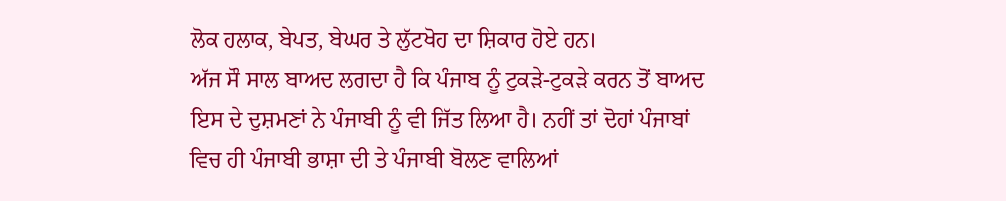ਲੋਕ ਹਲਾਕ, ਬੇਪਤ, ਬੇਘਰ ਤੇ ਲੁੱਟਖੋਹ ਦਾ ਸ਼ਿਕਾਰ ਹੋਏ ਹਨ।
ਅੱਜ ਸੌ ਸਾਲ ਬਾਅਦ ਲਗਦਾ ਹੈ ਕਿ ਪੰਜਾਬ ਨੂੰ ਟੁਕੜੇ-ਟੁਕੜੇ ਕਰਨ ਤੋਂ ਬਾਅਦ ਇਸ ਦੇ ਦੁਸ਼ਮਣਾਂ ਨੇ ਪੰਜਾਬੀ ਨੂੰ ਵੀ ਜਿੱਤ ਲਿਆ ਹੈ। ਨਹੀਂ ਤਾਂ ਦੋਹਾਂ ਪੰਜਾਬਾਂ ਵਿਚ ਹੀ ਪੰਜਾਬੀ ਭਾਸ਼ਾ ਦੀ ਤੇ ਪੰਜਾਬੀ ਬੋਲਣ ਵਾਲਿਆਂ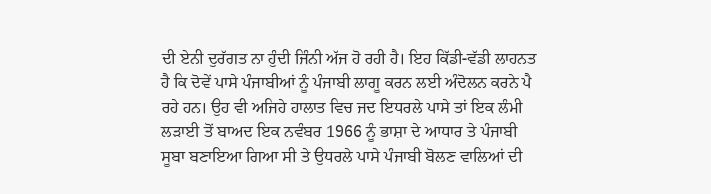ਦੀ ਏਨੀ ਦੁਰੱਗਤ ਨਾ ਹੁੰਦੀ ਜਿੰਨੀ ਅੱਜ ਹੋ ਰਹੀ ਹੈ। ਇਹ ਕਿੱਡੀ-ਵੱਡੀ ਲਾਹਨਤ ਹੈ ਕਿ ਦੋਵੇਂ ਪਾਸੇ ਪੰਜਾਬੀਆਂ ਨੂੰ ਪੰਜਾਬੀ ਲਾਗੂ ਕਰਨ ਲਈ ਅੰਦੋਲਨ ਕਰਨੇ ਪੈ ਰਹੇ ਹਨ। ਉਹ ਵੀ ਅਜਿਹੇ ਹਾਲਾਤ ਵਿਚ ਜਦ ਇਧਰਲੇ ਪਾਸੇ ਤਾਂ ਇਕ ਲੰਮੀ ਲੜਾਈ ਤੋਂ ਬਾਅਦ ਇਕ ਨਵੰਬਰ 1966 ਨੂੰ ਭਾਸ਼ਾ ਦੇ ਆਧਾਰ ਤੇ ਪੰਜਾਬੀ ਸੂਬਾ ਬਣਾਇਆ ਗਿਆ ਸੀ ਤੇ ਉਧਰਲੇ ਪਾਸੇ ਪੰਜਾਬੀ ਬੋਲਣ ਵਾਲਿਆਂ ਦੀ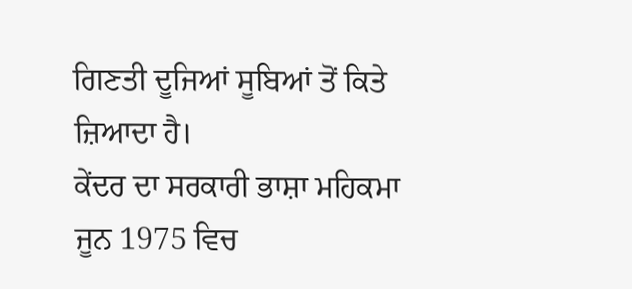ਗਿਣਤੀ ਦੂਜਿਆਂ ਸੂਬਿਆਂ ਤੋਂ ਕਿਤੇ ਜ਼ਿਆਦਾ ਹੈ।
ਕੇਂਦਰ ਦਾ ਸਰਕਾਰੀ ਭਾਸ਼ਾ ਮਹਿਕਮਾ ਜੂਨ 1975 ਵਿਚ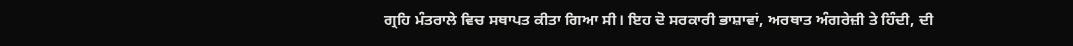ਗ੍ਰਹਿ ਮੰਤਰਾਲੇ ਵਿਚ ਸਥਾਪਤ ਕੀਤਾ ਗਿਆ ਸੀ। ਇਹ ਦੋ ਸਰਕਾਰੀ ਭਾਸ਼ਾਵਾਂ, ਅਰਥਾਤ ਅੰਗਰੇਜ਼ੀ ਤੇ ਹਿੰਦੀ, ਦੀ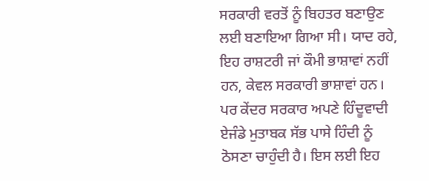ਸਰਕਾਰੀ ਵਰਤੋਂ ਨੂੰ ਬਿਹਤਰ ਬਣਾਉਣ ਲਈ ਬਣਾਇਆ ਗਿਆ ਸੀ। ਯਾਦ ਰਹੇ, ਇਹ ਰਾਸ਼ਟਰੀ ਜਾਂ ਕੌਮੀ ਭਾਸ਼ਾਵਾਂ ਨਹੀਂ ਹਨ, ਕੇਵਲ ਸਰਕਾਰੀ ਭਾਸ਼ਾਵਾਂ ਹਨ। ਪਰ ਕੇਂਦਰ ਸਰਕਾਰ ਅਪਣੇ ਹਿੰਦੂਵਾਦੀ ਏਜੰਡੇ ਮੁਤਾਬਕ ਸੱਭ ਪਾਸੇ ਹਿੰਦੀ ਨੂੰ ਠੋਸਣਾ ਚਾਹੁੰਦੀ ਹੈ। ਇਸ ਲਈ ਇਹ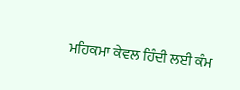ਮਹਿਕਮਾ ਕੇਵਲ ਹਿੰਦੀ ਲਈ ਕੰਮ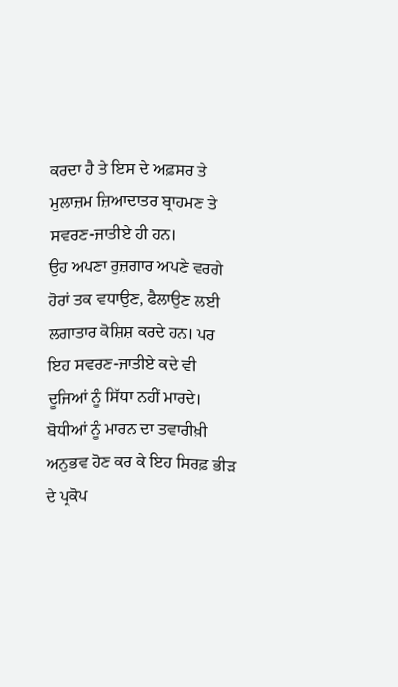ਕਰਦਾ ਹੈ ਤੇ ਇਸ ਦੇ ਅਫ਼ਸਰ ਤੇ ਮੁਲਾਜ਼ਮ ਜ਼ਿਆਦਾਤਰ ਬ੍ਰਾਹਮਣ ਤੇ ਸਵਰਣ-ਜਾਤੀਏ ਹੀ ਹਨ।
ਉਹ ਅਪਣਾ ਰੁਜ਼ਗਾਰ ਅਪਣੇ ਵਰਗੇ ਹੋਰਾਂ ਤਕ ਵਧਾਉਣ, ਫੈਲਾਉਣ ਲਈ ਲਗਾਤਾਰ ਕੋਸ਼ਿਸ਼ ਕਰਦੇ ਹਨ। ਪਰ ਇਹ ਸਵਰਣ-ਜਾਤੀਏ ਕਦੇ ਵੀ ਦੂਜਿਆਂ ਨੂੰ ਸਿੱਧਾ ਨਹੀਂ ਮਾਰਦੇ। ਬੋਧੀਆਂ ਨੂੰ ਮਾਰਨ ਦਾ ਤਵਾਰੀਖ਼ੀ ਅਨੁਭਵ ਹੋਣ ਕਰ ਕੇ ਇਹ ਸਿਰਫ਼ ਭੀੜ ਦੇ ਪ੍ਰਕੋਪ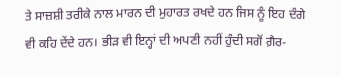ਤੇ ਸਾਜ਼ਸ਼ੀ ਤਰੀਕੇ ਨਾਲ ਮਾਰਨ ਦੀ ਮੁਹਾਰਤ ਰਖਦੇ ਹਨ ਜਿਸ ਨੂੰ ਇਹ ਦੰਗੇ ਵੀ ਕਹਿ ਦੇਂਦੇ ਹਨ। ਭੀੜ ਵੀ ਇਨ੍ਹਾਂ ਦੀ ਅਪਣੀ ਨਹੀਂ ਹੁੰਦੀ ਸਗੋਂ ਗ਼ੈਰ-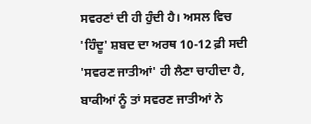ਸਵਰਣਾਂ ਦੀ ਹੀ ਹੁੰਦੀ ਹੈ। ਅਸਲ ਵਿਚ 'ਹਿੰਦੂ' ਸ਼ਬਦ ਦਾ ਅਰਥ 10-12 ਫ਼ੀ ਸਦੀ 'ਸਵਰਣ ਜਾਤੀਆਂ' ਹੀ ਲੈਣਾ ਚਾਹੀਦਾ ਹੈ, ਬਾਕੀਆਂ ਨੂੰ ਤਾਂ ਸਵਰਣ ਜਾਤੀਆਂ ਨੇ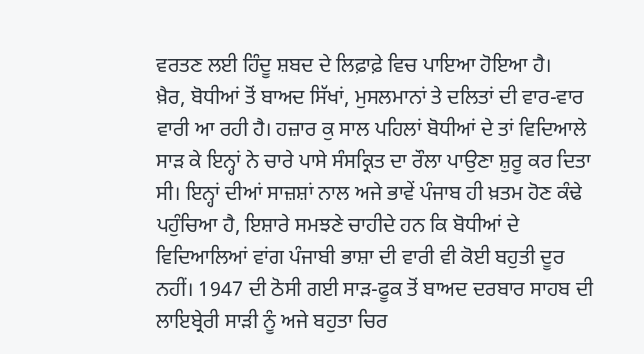ਵਰਤਣ ਲਈ ਹਿੰਦੂ ਸ਼ਬਦ ਦੇ ਲਿਫ਼ਾਫ਼ੇ ਵਿਚ ਪਾਇਆ ਹੋਇਆ ਹੈ।
ਖ਼ੈਰ, ਬੋਧੀਆਂ ਤੋਂ ਬਾਅਦ ਸਿੱਖਾਂ, ਮੁਸਲਮਾਨਾਂ ਤੇ ਦਲਿਤਾਂ ਦੀ ਵਾਰ-ਵਾਰ ਵਾਰੀ ਆ ਰਹੀ ਹੈ। ਹਜ਼ਾਰ ਕੁ ਸਾਲ ਪਹਿਲਾਂ ਬੋਧੀਆਂ ਦੇ ਤਾਂ ਵਿਦਿਆਲੇ ਸਾੜ ਕੇ ਇਨ੍ਹਾਂ ਨੇ ਚਾਰੇ ਪਾਸੇ ਸੰਸਕ੍ਰਿਤ ਦਾ ਰੌਲਾ ਪਾਉਣਾ ਸ਼ੁਰੂ ਕਰ ਦਿਤਾ ਸੀ। ਇਨ੍ਹਾਂ ਦੀਆਂ ਸਾਜ਼ਸ਼ਾਂ ਨਾਲ ਅਜੇ ਭਾਵੇਂ ਪੰਜਾਬ ਹੀ ਖ਼ਤਮ ਹੋਣ ਕੰਢੇ ਪਹੁੰਚਿਆ ਹੈ, ਇਸ਼ਾਰੇ ਸਮਝਣੇ ਚਾਹੀਦੇ ਹਨ ਕਿ ਬੋਧੀਆਂ ਦੇ ਵਿਦਿਆਲਿਆਂ ਵਾਂਗ ਪੰਜਾਬੀ ਭਾਸ਼ਾ ਦੀ ਵਾਰੀ ਵੀ ਕੋਈ ਬਹੁਤੀ ਦੂਰ ਨਹੀਂ। 1947 ਦੀ ਠੋਸੀ ਗਈ ਸਾੜ-ਫੂਕ ਤੋਂ ਬਾਅਦ ਦਰਬਾਰ ਸਾਹਬ ਦੀ ਲਾਇਬ੍ਰੇਰੀ ਸਾੜੀ ਨੂੰ ਅਜੇ ਬਹੁਤਾ ਚਿਰ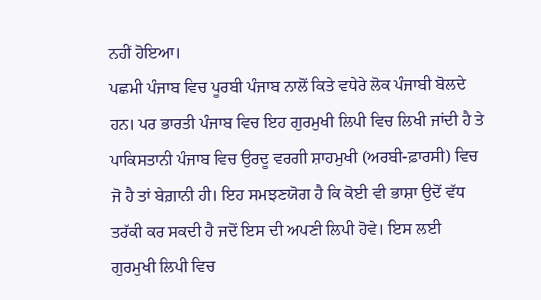ਨਹੀਂ ਹੋਇਆ।
ਪਛਮੀ ਪੰਜਾਬ ਵਿਚ ਪੂਰਬੀ ਪੰਜਾਬ ਨਾਲੋਂ ਕਿਤੇ ਵਧੇਰੇ ਲੋਕ ਪੰਜਾਬੀ ਬੋਲਦੇ ਹਨ। ਪਰ ਭਾਰਤੀ ਪੰਜਾਬ ਵਿਚ ਇਹ ਗੁਰਮੁਖੀ ਲਿਪੀ ਵਿਚ ਲਿਖੀ ਜਾਂਦੀ ਹੈ ਤੇ ਪਾਕਿਸਤਾਨੀ ਪੰਜਾਬ ਵਿਚ ਉਰਦੂ ਵਰਗੀ ਸ਼ਾਹਮੁਖੀ (ਅਰਬੀ-ਫ਼ਾਰਸੀ) ਵਿਚ ਜੋ ਹੈ ਤਾਂ ਬੇਗ਼ਾਨੀ ਹੀ। ਇਹ ਸਮਝਣਯੋਗ ਹੈ ਕਿ ਕੋਈ ਵੀ ਭਾਸ਼ਾ ਉਦੋਂ ਵੱਧ ਤਰੱਕੀ ਕਰ ਸਕਦੀ ਹੈ ਜਦੋਂ ਇਸ ਦੀ ਅਪਣੀ ਲਿਪੀ ਹੋਵੇ। ਇਸ ਲਈ ਗੁਰਮੁਖੀ ਲਿਪੀ ਵਿਚ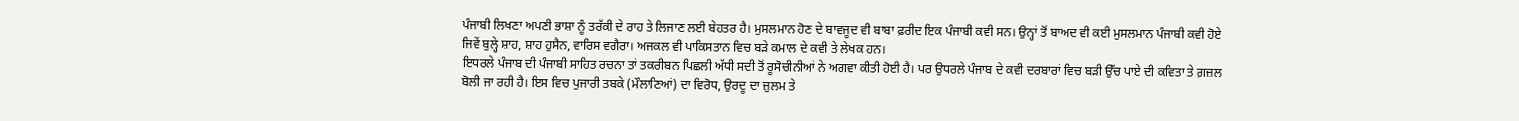ਪੰਜਾਬੀ ਲਿਖਣਾ ਅਪਣੀ ਭਾਸ਼ਾ ਨੂੰ ਤਰੱਕੀ ਦੇ ਰਾਹ ਤੇ ਲਿਜਾਣ ਲਈ ਬੇਹਤਰ ਹੈ। ਮੁਸਲਮਾਨ ਹੋਣ ਦੇ ਬਾਵਜੂਦ ਵੀ ਬਾਬਾ ਫ਼ਰੀਦ ਇਕ ਪੰਜਾਬੀ ਕਵੀ ਸਨ। ਉਨ੍ਹਾਂ ਤੋਂ ਬਾਅਦ ਵੀ ਕਈ ਮੁਸਲਮਾਨ ਪੰਜਾਬੀ ਕਵੀ ਹੋਏ ਜਿਵੇਂ ਬੁਲ੍ਹੇ ਸ਼ਾਹ, ਸ਼ਾਹ ਹੁਸੈਨ, ਵਾਰਿਸ ਵਗੈਰਾ। ਅਜਕਲ ਵੀ ਪਾਕਿਸਤਾਨ ਵਿਚ ਬੜੇ ਕਮਾਲ ਦੇ ਕਵੀ ਤੇ ਲੇਖਕ ਹਨ।
ਇਧਰਲੇ ਪੰਜਾਬ ਦੀ ਪੰਜਾਬੀ ਸਾਹਿਤ ਰਚਨਾ ਤਾਂ ਤਕਰੀਬਨ ਪਿਛਲੀ ਅੱਧੀ ਸਦੀ ਤੋਂ ਰੂਸੋਚੀਨੀਆਂ ਨੇ ਅਗਵਾ ਕੀਤੀ ਹੋਈ ਹੈ। ਪਰ ਉਧਰਲੇ ਪੰਜਾਬ ਦੇ ਕਵੀ ਦਰਬਾਰਾਂ ਵਿਚ ਬੜੀ ਉੱਚ ਪਾਏ ਦੀ ਕਵਿਤਾ ਤੇ ਗ਼ਜ਼ਲ ਬੋਲੀ ਜਾ ਰਹੀ ਹੈ। ਇਸ ਵਿਚ ਪੁਜਾਰੀ ਤਬਕੇ (ਮੌਲਾਣਿਆਂ) ਦਾ ਵਿਰੋਧ, ਉਰਦੂ ਦਾ ਜ਼ੁਲਮ ਤੇ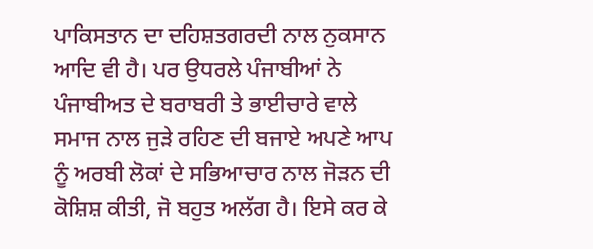ਪਾਕਿਸਤਾਨ ਦਾ ਦਹਿਸ਼ਤਗਰਦੀ ਨਾਲ ਨੁਕਸਾਨ ਆਦਿ ਵੀ ਹੈ। ਪਰ ਉਧਰਲੇ ਪੰਜਾਬੀਆਂ ਨੇ ਪੰਜਾਬੀਅਤ ਦੇ ਬਰਾਬਰੀ ਤੇ ਭਾਈਚਾਰੇ ਵਾਲੇ ਸਮਾਜ ਨਾਲ ਜੁੜੇ ਰਹਿਣ ਦੀ ਬਜਾਏ ਅਪਣੇ ਆਪ ਨੂੰ ਅਰਬੀ ਲੋਕਾਂ ਦੇ ਸਭਿਆਚਾਰ ਨਾਲ ਜੋੜਨ ਦੀ ਕੋਸ਼ਿਸ਼ ਕੀਤੀ, ਜੋ ਬਹੁਤ ਅਲੱਗ ਹੈ। ਇਸੇ ਕਰ ਕੇ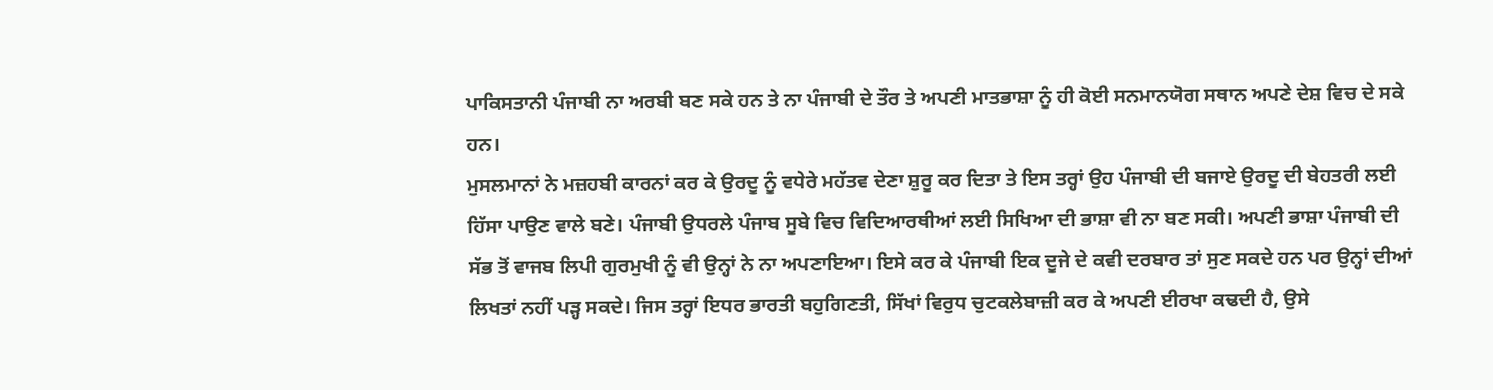ਪਾਕਿਸਤਾਨੀ ਪੰਜਾਬੀ ਨਾ ਅਰਬੀ ਬਣ ਸਕੇ ਹਨ ਤੇ ਨਾ ਪੰਜਾਬੀ ਦੇ ਤੌਰ ਤੇ ਅਪਣੀ ਮਾਤਭਾਸ਼ਾ ਨੂੰ ਹੀ ਕੋਈ ਸਨਮਾਨਯੋਗ ਸਥਾਨ ਅਪਣੇ ਦੇਸ਼ ਵਿਚ ਦੇ ਸਕੇ ਹਨ।
ਮੁਸਲਮਾਨਾਂ ਨੇ ਮਜ਼ਹਬੀ ਕਾਰਨਾਂ ਕਰ ਕੇ ਉਰਦੂ ਨੂੰ ਵਧੇਰੇ ਮਹੱਤਵ ਦੇਣਾ ਸ਼ੁਰੂ ਕਰ ਦਿਤਾ ਤੇ ਇਸ ਤਰ੍ਹਾਂ ਉਹ ਪੰਜਾਬੀ ਦੀ ਬਜਾਏ ਉਰਦੂ ਦੀ ਬੇਹਤਰੀ ਲਈ ਹਿੱਸਾ ਪਾਉਣ ਵਾਲੇ ਬਣੇ। ਪੰਜਾਬੀ ਉਧਰਲੇ ਪੰਜਾਬ ਸੂਬੇ ਵਿਚ ਵਿਦਿਆਰਥੀਆਂ ਲਈ ਸਿਖਿਆ ਦੀ ਭਾਸ਼ਾ ਵੀ ਨਾ ਬਣ ਸਕੀ। ਅਪਣੀ ਭਾਸ਼ਾ ਪੰਜਾਬੀ ਦੀ ਸੱਭ ਤੋਂ ਵਾਜਬ ਲਿਪੀ ਗੁਰਮੁਖੀ ਨੂੰ ਵੀ ਉਨ੍ਹਾਂ ਨੇ ਨਾ ਅਪਣਾਇਆ। ਇਸੇ ਕਰ ਕੇ ਪੰਜਾਬੀ ਇਕ ਦੂਜੇ ਦੇ ਕਵੀ ਦਰਬਾਰ ਤਾਂ ਸੁਣ ਸਕਦੇ ਹਨ ਪਰ ਉਨ੍ਹਾਂ ਦੀਆਂ ਲਿਖਤਾਂ ਨਹੀਂ ਪੜ੍ਹ ਸਕਦੇ। ਜਿਸ ਤਰ੍ਹਾਂ ਇਧਰ ਭਾਰਤੀ ਬਹੁਗਿਣਤੀ, ਸਿੱਖਾਂ ਵਿਰੁਧ ਚੁਟਕਲੇਬਾਜ਼ੀ ਕਰ ਕੇ ਅਪਣੀ ਈਰਖਾ ਕਢਦੀ ਹੈ, ਉਸੇ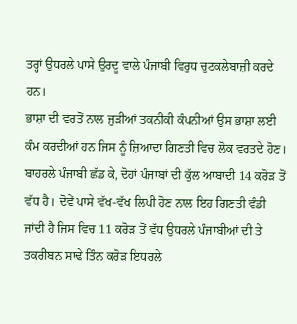ਤਰ੍ਹਾਂ ਉਧਰਲੇ ਪਾਸੇ ਉਰਦੂ ਵਾਲੇ ਪੰਜਾਬੀ ਵਿਰੁਧ ਚੁਟਕਲੇਬਾਜ਼ੀ ਕਰਦੇ ਹਨ।
ਭਾਸ਼ਾ ਦੀ ਵਰਤੋਂ ਨਾਲ ਜੁੜੀਆਂ ਤਕਨੀਕੀ ਕੰਪਨੀਆਂ ਉਸ ਭਾਸ਼ਾ ਲਈ ਕੰਮ ਕਰਦੀਆਂ ਹਨ ਜਿਸ ਨੂੰ ਜ਼ਿਆਦਾ ਗਿਣਤੀ ਵਿਚ ਲੋਕ ਵਰਤਦੇ ਹੋਣ। ਬਾਹਰਲੇ ਪੰਜਾਬੀ ਛੱਡ ਕੇ, ਦੋਹਾਂ ਪੰਜਾਬਾਂ ਦੀ ਕੁੱਲ ਆਬਾਦੀ 14 ਕਰੋੜ ਤੋਂ ਵੱਧ ਹੈ। ਦੋਵੇਂ ਪਾਸੇ ਵੱਖ-ਵੱਖ ਲਿਪੀ ਹੋਣ ਨਾਲ ਇਹ ਗਿਣਤੀ ਵੰਡੀ ਜਾਂਦੀ ਹੈ ਜਿਸ ਵਿਚ 11 ਕਰੋੜ ਤੋਂ ਵੱਧ ਉਧਰਲੇ ਪੰਜਾਬੀਆਂ ਦੀ ਤੇ ਤਕਰੀਬਨ ਸਾਢੇ ਤਿੰਨ ਕਰੋੜ ਇਧਰਲੇ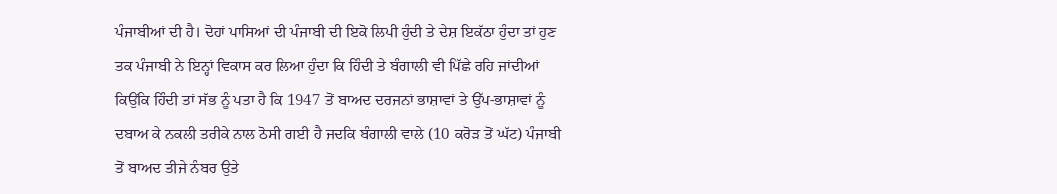ਪੰਜਾਬੀਆਂ ਦੀ ਹੈ। ਦੋਹਾਂ ਪਾਸਿਆਂ ਦੀ ਪੰਜਾਬੀ ਦੀ ਇਕੋ ਲਿਪੀ ਹੁੰਦੀ ਤੇ ਦੇਸ਼ ਇਕੱਠਾ ਹੁੰਦਾ ਤਾਂ ਹੁਣ ਤਕ ਪੰਜਾਬੀ ਨੇ ਇਨ੍ਹਾਂ ਵਿਕਾਸ ਕਰ ਲਿਆ ਹੁੰਦਾ ਕਿ ਹਿੰਦੀ ਤੇ ਬੰਗਾਲੀ ਵੀ ਪਿੱਛੇ ਰਹਿ ਜਾਂਦੀਆਂ ਕਿਉਂਕਿ ਹਿੰਦੀ ਤਾਂ ਸੱਭ ਨੂੰ ਪਤਾ ਹੈ ਕਿ 1947 ਤੋਂ ਬਾਅਦ ਦਰਜਨਾਂ ਭਾਸ਼ਾਵਾਂ ਤੇ ਉੱਪ-ਭਾਸ਼ਾਵਾਂ ਨੂੰ ਦਬਾਅ ਕੇ ਨਕਲੀ ਤਰੀਕੇ ਨਾਲ ਠੋਸੀ ਗਈ ਹੈ ਜਦਕਿ ਬੰਗਾਲੀ ਵਾਲੇ (10 ਕਰੋੜ ਤੋਂ ਘੱਟ) ਪੰਜਾਬੀ ਤੋਂ ਬਾਅਦ ਤੀਜੇ ਨੰਬਰ ਉਤੇ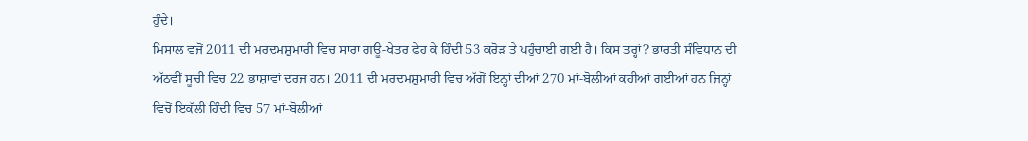ਹੁੰਦੇ।
ਮਿਸਾਲ ਵਜੋਂ 2011 ਦੀ ਮਰਦਮਸ਼ੁਮਾਰੀ ਵਿਚ ਸਾਰਾ ਗਊ-ਖੇਤਰ ਫੇਹ ਕੇ ਹਿੰਦੀ 53 ਕਰੋੜ ਤੇ ਪਹੁੰਚਾਈ ਗਈ ਹੈ। ਕਿਸ ਤਰ੍ਹਾਂ? ਭਾਰਤੀ ਸੰਵਿਧਾਨ ਦੀ ਅੱਠਵੀਂ ਸੂਚੀ ਵਿਚ 22 ਭਾਸ਼ਾਵਾਂ ਦਰਜ ਹਨ। 2011 ਦੀ ਮਰਦਮਸ਼ੁਮਾਰੀ ਵਿਚ ਅੱਗੋਂ ਇਨ੍ਹਾਂ ਦੀਆਂ 270 ਮਾਂ-ਬੋਲੀਆਂ ਕਹੀਆਂ ਗਈਆਂ ਹਨ ਜਿਨ੍ਹਾਂ ਵਿਚੋਂ ਇਕੱਲੀ ਹਿੰਦੀ ਵਿਚ 57 ਮਾਂ-ਬੋਲੀਆਂ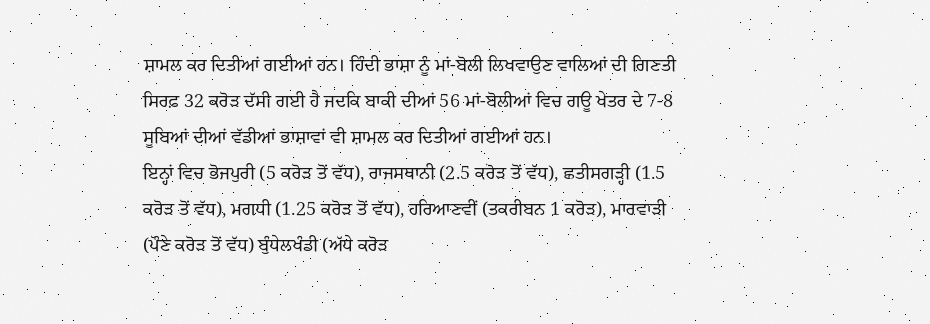ਸ਼ਾਮਲ ਕਰ ਦਿਤੀਆਂ ਗਈਆਂ ਹਨ। ਹਿੰਦੀ ਭਾਸ਼ਾ ਨੂੰ ਮਾਂ-ਬੋਲੀ ਲਿਖਵਾਉਣ ਵਾਲਿਆਂ ਦੀ ਗਿਣਤੀ ਸਿਰਫ਼ 32 ਕਰੋੜ ਦੱਸੀ ਗਈ ਹੈ ਜਦਕਿ ਬਾਕੀ ਦੀਆਂ 56 ਮਾਂ-ਬੋਲੀਆਂ ਵਿਚ ਗਊ ਖੇਤਰ ਦੇ 7-8 ਸੂਬਿਆਂ ਦੀਆਂ ਵੱਡੀਆਂ ਭਾਸ਼ਾਵਾਂ ਵੀ ਸ਼ਾਮਲ ਕਰ ਦਿਤੀਆਂ ਗਈਆਂ ਹਨ।
ਇਨ੍ਹਾਂ ਵਿਚ ਭੋਜਪੁਰੀ (5 ਕਰੋੜ ਤੋਂ ਵੱਧ), ਰਾਜਸਥਾਨੀ (2.5 ਕਰੋੜ ਤੋਂ ਵੱਧ), ਛਤੀਸਗੜ੍ਹੀ (1.5 ਕਰੋੜ ਤੋਂ ਵੱਧ), ਮਗਧੀ (1.25 ਕਰੋੜ ਤੋਂ ਵੱਧ), ਹਰਿਆਣਵੀਂ (ਤਕਰੀਬਨ 1 ਕਰੋੜ), ਮਾਰਵਾੜੀ (ਪੌਣੇ ਕਰੋੜ ਤੋਂ ਵੱਧ) ਬੁੰਧੇਲਖੰਡੀ (ਅੱਧੇ ਕਰੋੜ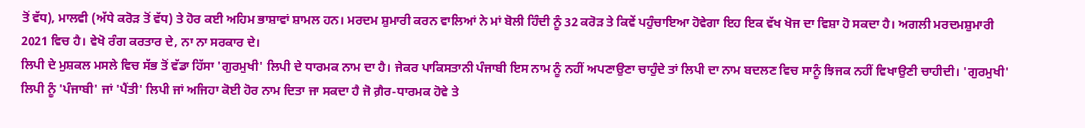ਤੋਂ ਵੱਧ), ਮਾਲਵੀ (ਅੱਧੇ ਕਰੋੜ ਤੋਂ ਵੱਧ) ਤੇ ਹੋਰ ਕਈ ਅਹਿਮ ਭਾਸ਼ਾਵਾਂ ਸ਼ਾਮਲ ਹਨ। ਮਰਦਮ ਸ਼ੁਮਾਰੀ ਕਰਨ ਵਾਲਿਆਂ ਨੇ ਮਾਂ ਬੋਲੀ ਹਿੰਦੀ ਨੂੰ 32 ਕਰੋੜ ਤੇ ਕਿਵੇਂ ਪਹੁੰਚਾਇਆ ਹੋਵੇਗਾ ਇਹ ਇਕ ਵੱਖ ਖੋਜ ਦਾ ਵਿਸ਼ਾ ਹੋ ਸਕਦਾ ਹੈ। ਅਗਲੀ ਮਰਦਮਸ਼ੁਮਾਰੀ 2021 ਵਿਚ ਹੈ। ਵੇਖੋ ਰੰਗ ਕਰਤਾਰ ਦੇ, ਨਾ ਨਾ ਸਰਕਾਰ ਦੇ।
ਲਿਪੀ ਦੇ ਮੁਸ਼ਕਲ ਮਸਲੇ ਵਿਚ ਸੱਭ ਤੋਂ ਵੱਡਾ ਹਿੱਸਾ 'ਗੁਰਮੁਖੀ' ਲਿਪੀ ਦੇ ਧਾਰਮਕ ਨਾਮ ਦਾ ਹੈ। ਜੇਕਰ ਪਾਕਿਸਤਾਨੀ ਪੰਜਾਬੀ ਇਸ ਨਾਮ ਨੂੰ ਨਹੀਂ ਅਪਣਾਉਣਾ ਚਾਹੁੰਦੇ ਤਾਂ ਲਿਪੀ ਦਾ ਨਾਮ ਬਦਲਣ ਵਿਚ ਸਾਨੂੰ ਝਿਜਕ ਨਹੀਂ ਵਿਖਾਉਣੀ ਚਾਹੀਦੀ। 'ਗੁਰਮੁਖੀ' ਲਿਪੀ ਨੂੰ 'ਪੰਜਾਬੀ' ਜਾਂ 'ਪੈਂਤੀ' ਲਿਪੀ ਜਾਂ ਅਜਿਹਾ ਕੋਈ ਹੋਰ ਨਾਮ ਦਿਤਾ ਜਾ ਸਕਦਾ ਹੈ ਜੋ ਗ਼ੈਰ-ਧਾਰਮਕ ਹੋਵੇ ਤੇ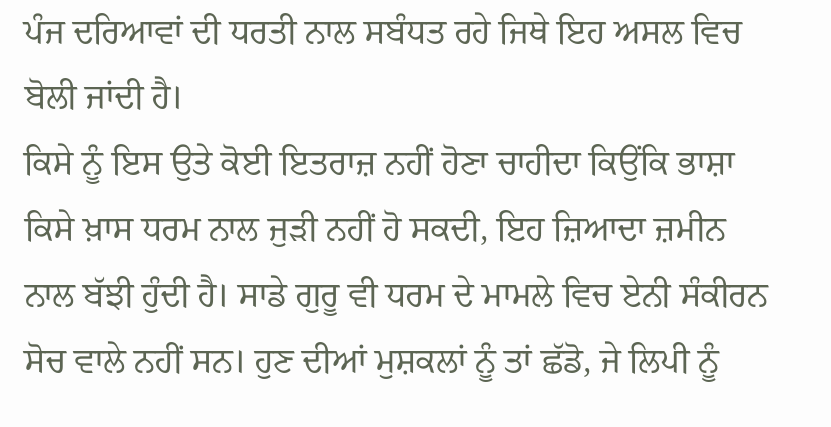ਪੰਜ ਦਰਿਆਵਾਂ ਦੀ ਧਰਤੀ ਨਾਲ ਸਬੰਧਤ ਰਹੇ ਜਿਥੇ ਇਹ ਅਸਲ ਵਿਚ ਬੋਲੀ ਜਾਂਦੀ ਹੈ।
ਕਿਸੇ ਨੂੰ ਇਸ ਉਤੇ ਕੋਈ ਇਤਰਾਜ਼ ਨਹੀਂ ਹੋਣਾ ਚਾਹੀਦਾ ਕਿਉਂਕਿ ਭਾਸ਼ਾ ਕਿਸੇ ਖ਼ਾਸ ਧਰਮ ਨਾਲ ਜੁੜੀ ਨਹੀਂ ਹੋ ਸਕਦੀ, ਇਹ ਜ਼ਿਆਦਾ ਜ਼ਮੀਨ ਨਾਲ ਬੱਝੀ ਹੁੰਦੀ ਹੈ। ਸਾਡੇ ਗੁਰੂ ਵੀ ਧਰਮ ਦੇ ਮਾਮਲੇ ਵਿਚ ਏਨੀ ਸੰਕੀਰਨ ਸੋਚ ਵਾਲੇ ਨਹੀਂ ਸਨ। ਹੁਣ ਦੀਆਂ ਮੁਸ਼ਕਲਾਂ ਨੂੰ ਤਾਂ ਛੱਡੋ, ਜੇ ਲਿਪੀ ਨੂੰ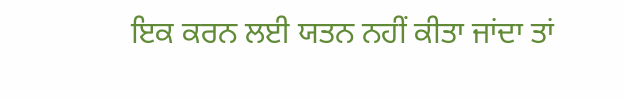ਇਕ ਕਰਨ ਲਈ ਯਤਨ ਨਹੀਂ ਕੀਤਾ ਜਾਂਦਾ ਤਾਂ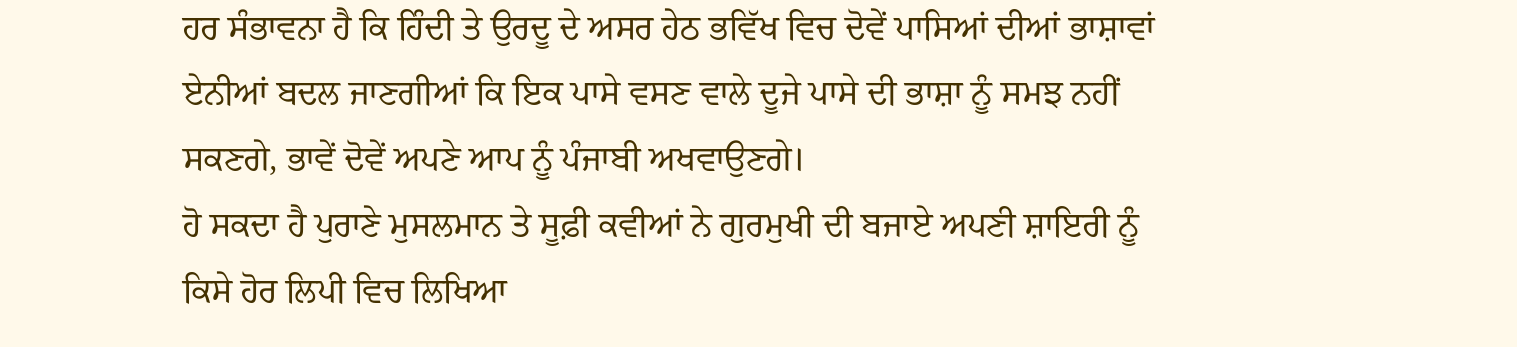ਹਰ ਸੰਭਾਵਨਾ ਹੈ ਕਿ ਹਿੰਦੀ ਤੇ ਉਰਦੂ ਦੇ ਅਸਰ ਹੇਠ ਭਵਿੱਖ ਵਿਚ ਦੋਵੇਂ ਪਾਸਿਆਂ ਦੀਆਂ ਭਾਸ਼ਾਵਾਂ ਏਨੀਆਂ ਬਦਲ ਜਾਣਗੀਆਂ ਕਿ ਇਕ ਪਾਸੇ ਵਸਣ ਵਾਲੇ ਦੂਜੇ ਪਾਸੇ ਦੀ ਭਾਸ਼ਾ ਨੂੰ ਸਮਝ ਨਹੀਂ ਸਕਣਗੇ, ਭਾਵੇਂ ਦੋਵੇਂ ਅਪਣੇ ਆਪ ਨੂੰ ਪੰਜਾਬੀ ਅਖਵਾਉਣਗੇ।
ਹੋ ਸਕਦਾ ਹੈ ਪੁਰਾਣੇ ਮੁਸਲਮਾਨ ਤੇ ਸੂਫ਼ੀ ਕਵੀਆਂ ਨੇ ਗੁਰਮੁਖੀ ਦੀ ਬਜਾਏ ਅਪਣੀ ਸ਼ਾਇਰੀ ਨੂੰ ਕਿਸੇ ਹੋਰ ਲਿਪੀ ਵਿਚ ਲਿਖਿਆ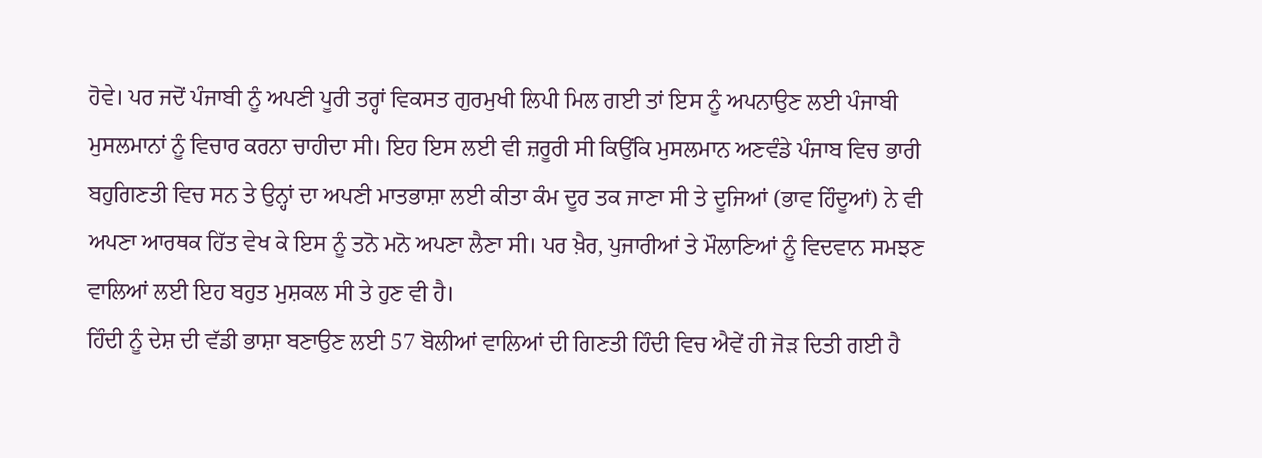ਹੋਵੇ। ਪਰ ਜਦੋਂ ਪੰਜਾਬੀ ਨੂੰ ਅਪਣੀ ਪੂਰੀ ਤਰ੍ਹਾਂ ਵਿਕਸਤ ਗੁਰਮੁਖੀ ਲਿਪੀ ਮਿਲ ਗਈ ਤਾਂ ਇਸ ਨੂੰ ਅਪਨਾਉਣ ਲਈ ਪੰਜਾਬੀ ਮੁਸਲਮਾਨਾਂ ਨੂੰ ਵਿਚਾਰ ਕਰਨਾ ਚਾਹੀਦਾ ਸੀ। ਇਹ ਇਸ ਲਈ ਵੀ ਜ਼ਰੂਰੀ ਸੀ ਕਿਉਂਕਿ ਮੁਸਲਮਾਨ ਅਣਵੰਡੇ ਪੰਜਾਬ ਵਿਚ ਭਾਰੀ ਬਹੁਗਿਣਤੀ ਵਿਚ ਸਨ ਤੇ ਉਨ੍ਹਾਂ ਦਾ ਅਪਣੀ ਮਾਤਭਾਸ਼ਾ ਲਈ ਕੀਤਾ ਕੰਮ ਦੂਰ ਤਕ ਜਾਣਾ ਸੀ ਤੇ ਦੂਜਿਆਂ (ਭਾਵ ਹਿੰਦੂਆਂ) ਨੇ ਵੀ ਅਪਣਾ ਆਰਥਕ ਹਿੱਤ ਵੇਖ ਕੇ ਇਸ ਨੂੰ ਤਨੋ ਮਨੋ ਅਪਣਾ ਲੈਣਾ ਸੀ। ਪਰ ਖ਼ੈਰ, ਪੁਜਾਰੀਆਂ ਤੇ ਮੌਲਾਣਿਆਂ ਨੂੰ ਵਿਦਵਾਨ ਸਮਝਣ ਵਾਲਿਆਂ ਲਈ ਇਹ ਬਹੁਤ ਮੁਸ਼ਕਲ ਸੀ ਤੇ ਹੁਣ ਵੀ ਹੈ।
ਹਿੰਦੀ ਨੂੰ ਦੇਸ਼ ਦੀ ਵੱਡੀ ਭਾਸ਼ਾ ਬਣਾਉਣ ਲਈ 57 ਬੋਲੀਆਂ ਵਾਲਿਆਂ ਦੀ ਗਿਣਤੀ ਹਿੰਦੀ ਵਿਚ ਐਵੇਂ ਹੀ ਜੋੜ ਦਿਤੀ ਗਈ ਹੈ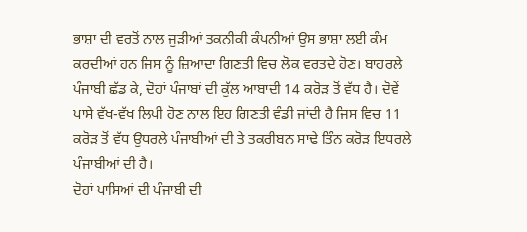ਭਾਸ਼ਾ ਦੀ ਵਰਤੋਂ ਨਾਲ ਜੁੜੀਆਂ ਤਕਨੀਕੀ ਕੰਪਨੀਆਂ ਉਸ ਭਾਸ਼ਾ ਲਈ ਕੰਮ ਕਰਦੀਆਂ ਹਨ ਜਿਸ ਨੂੰ ਜ਼ਿਆਦਾ ਗਿਣਤੀ ਵਿਚ ਲੋਕ ਵਰਤਦੇ ਹੋਣ। ਬਾਹਰਲੇ ਪੰਜਾਬੀ ਛੱਡ ਕੇ, ਦੋਹਾਂ ਪੰਜਾਬਾਂ ਦੀ ਕੁੱਲ ਆਬਾਦੀ 14 ਕਰੋੜ ਤੋਂ ਵੱਧ ਹੈ। ਦੋਵੇਂ ਪਾਸੇ ਵੱਖ-ਵੱਖ ਲਿਪੀ ਹੋਣ ਨਾਲ ਇਹ ਗਿਣਤੀ ਵੰਡੀ ਜਾਂਦੀ ਹੈ ਜਿਸ ਵਿਚ 11 ਕਰੋੜ ਤੋਂ ਵੱਧ ਉਧਰਲੇ ਪੰਜਾਬੀਆਂ ਦੀ ਤੇ ਤਕਰੀਬਨ ਸਾਢੇ ਤਿੰਨ ਕਰੋੜ ਇਧਰਲੇ ਪੰਜਾਬੀਆਂ ਦੀ ਹੈ।
ਦੋਹਾਂ ਪਾਸਿਆਂ ਦੀ ਪੰਜਾਬੀ ਦੀ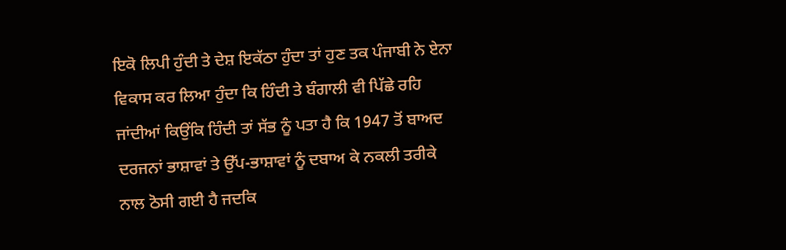ਇਕੋ ਲਿਪੀ ਹੁੰਦੀ ਤੇ ਦੇਸ਼ ਇਕੱਠਾ ਹੁੰਦਾ ਤਾਂ ਹੁਣ ਤਕ ਪੰਜਾਬੀ ਨੇ ਏਨਾ ਵਿਕਾਸ ਕਰ ਲਿਆ ਹੁੰਦਾ ਕਿ ਹਿੰਦੀ ਤੇ ਬੰਗਾਲੀ ਵੀ ਪਿੱਛੇ ਰਹਿ ਜਾਂਦੀਆਂ ਕਿਉਂਕਿ ਹਿੰਦੀ ਤਾਂ ਸੱਭ ਨੂੰ ਪਤਾ ਹੈ ਕਿ 1947 ਤੋਂ ਬਾਅਦ ਦਰਜਨਾਂ ਭਾਸ਼ਾਵਾਂ ਤੇ ਉੱਪ-ਭਾਸ਼ਾਵਾਂ ਨੂੰ ਦਬਾਅ ਕੇ ਨਕਲੀ ਤਰੀਕੇ ਨਾਲ ਠੋਸੀ ਗਈ ਹੈ ਜਦਕਿ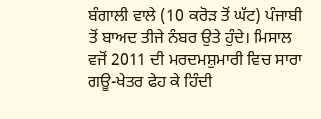ਬੰਗਾਲੀ ਵਾਲੇ (10 ਕਰੋੜ ਤੋਂ ਘੱਟ) ਪੰਜਾਬੀ ਤੋਂ ਬਾਅਦ ਤੀਜੇ ਨੰਬਰ ਉਤੇ ਹੁੰਦੇ। ਮਿਸਾਲ ਵਜੋਂ 2011 ਦੀ ਮਰਦਮਸ਼ੁਮਾਰੀ ਵਿਚ ਸਾਰਾ ਗਊ-ਖੇਤਰ ਫੇਹ ਕੇ ਹਿੰਦੀ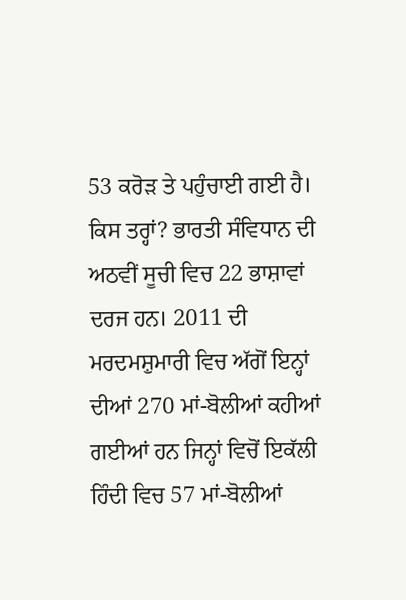53 ਕਰੋੜ ਤੇ ਪਹੁੰਚਾਈ ਗਈ ਹੈ।
ਕਿਸ ਤਰ੍ਹਾਂ? ਭਾਰਤੀ ਸੰਵਿਧਾਨ ਦੀ ਅਠਵੀਂ ਸੂਚੀ ਵਿਚ 22 ਭਾਸ਼ਾਵਾਂ ਦਰਜ ਹਨ। 2011 ਦੀ ਮਰਦਮਸ਼ੁਮਾਰੀ ਵਿਚ ਅੱਗੋਂ ਇਨ੍ਹਾਂ ਦੀਆਂ 270 ਮਾਂ-ਬੋਲੀਆਂ ਕਹੀਆਂ ਗਈਆਂ ਹਨ ਜਿਨ੍ਹਾਂ ਵਿਚੋਂ ਇਕੱਲੀ ਹਿੰਦੀ ਵਿਚ 57 ਮਾਂ-ਬੋਲੀਆਂ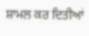ਸ਼ਾਮਲ ਕਰ ਦਿਤੀਆਂ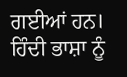ਗਈਆਂ ਹਨ। ਹਿੰਦੀ ਭਾਸ਼ਾ ਨੂੰ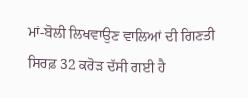ਮਾਂ-ਬੋਲੀ ਲਿਖਵਾਉਣ ਵਾਲਿਆਂ ਦੀ ਗਿਣਤੀ ਸਿਰਫ਼ 32 ਕਰੋੜ ਦੱਸੀ ਗਈ ਹੈ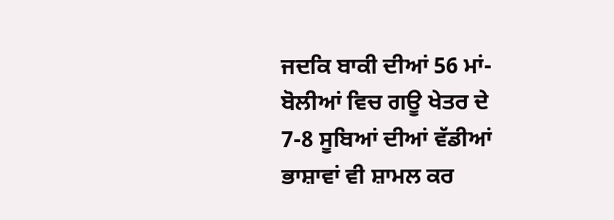ਜਦਕਿ ਬਾਕੀ ਦੀਆਂ 56 ਮਾਂ-ਬੋਲੀਆਂ ਵਿਚ ਗਊ ਖੇਤਰ ਦੇ 7-8 ਸੂਬਿਆਂ ਦੀਆਂ ਵੱਡੀਆਂ ਭਾਸ਼ਾਵਾਂ ਵੀ ਸ਼ਾਮਲ ਕਰ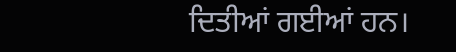ਦਿਤੀਆਂ ਗਈਆਂ ਹਨ।